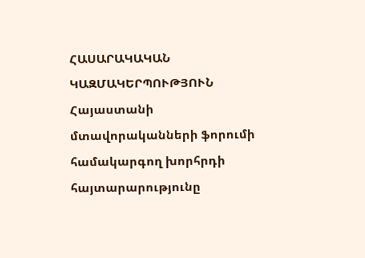ՀԱՍԱՐԱԿԱԿԱՆ ԿԱԶՄԱԿԵՐՊՈՒԹՅՈՒՆ
Հայաստանի մտավորականների ֆորումի համակարգող խորհրդի հայտարարությունը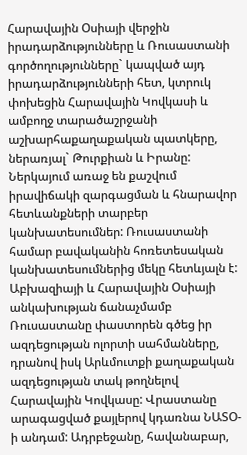Հարավային Օսիայի վերջին իրադարձությունները և Ռուսաստանի գործողությունները` կապված այդ իրադարձությունների հետ, կտրուկ փոխեցին Հարավային Կովկասի և ամբողջ տարածաշրջանի աշխարհաքաղաքական պատկերը, ներառյալ` Թուրքիան և Իրանը: Ներկայում առաջ են քաշվում իրավիճակի զարգացման և հնարավոր հետևանքների տարբեր կանխատեսումներ: Ռուսաստանի համար բավականին հոռետեսական կանխատեսումներից մեկը հետևյալն է:
Աբխազիայի և Հարավային Օսիայի անկախության ճանաչմամբ Ռուսաստանը փաստորեն գծեց իր ազդեցության ոլորտի սահմանները, դրանով իսկ Արևմուտքի քաղաքական ազդեցության տակ թողնելով Հարավային Կովկասը: Վրաստանը արագացված քայլերով կդառնա ՆԱՏՕ-ի անդամ: Ադրբեջանը, հավանաբար,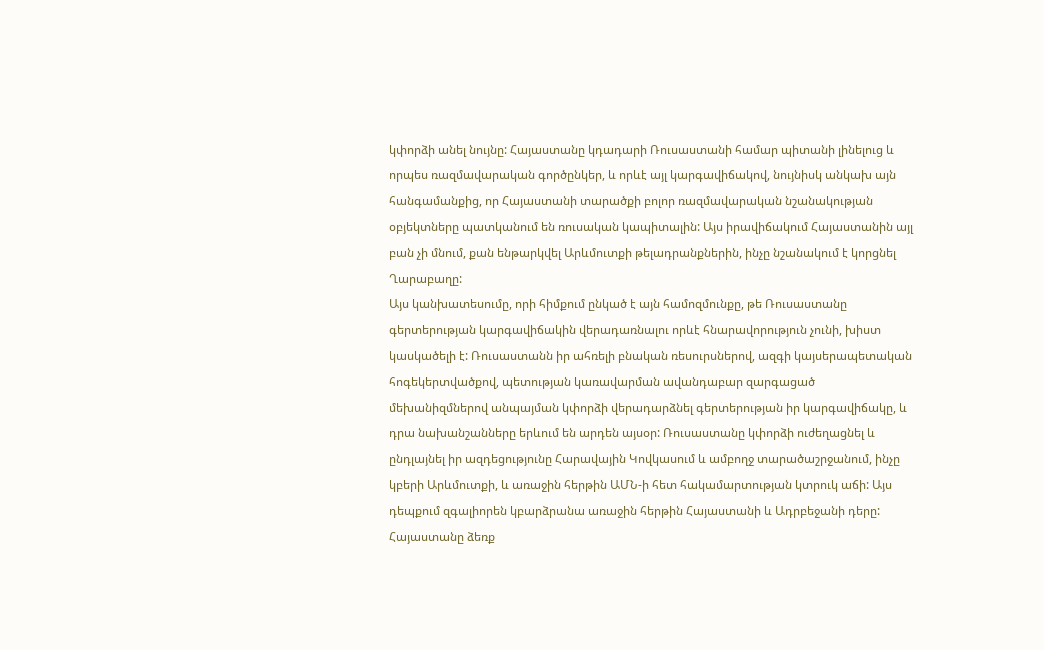կփորձի անել նույնը: Հայաստանը կդադարի Ռուսաստանի համար պիտանի լինելուց և որպես ռազմավարական գործընկեր, և որևէ այլ կարգավիճակով, նույնիսկ անկախ այն հանգամանքից, որ Հայաստանի տարածքի բոլոր ռազմավարական նշանակության օբյեկտները պատկանում են ռուսական կապիտալին: Այս իրավիճակում Հայաստանին այլ բան չի մնում, քան ենթարկվել Արևմուտքի թելադրանքներին, ինչը նշանակում է կորցնել Ղարաբաղը:
Այս կանխատեսումը, որի հիմքում ընկած է այն համոզմունքը, թե Ռուսաստանը գերտերության կարգավիճակին վերադառնալու որևէ հնարավորություն չունի, խիստ կասկածելի է: Ռուսաստանն իր ահռելի բնական ռեսուրսներով, ազգի կայսերապետական հոգեկերտվածքով, պետության կառավարման ավանդաբար զարգացած մեխանիզմներով անպայման կփորձի վերադարձնել գերտերության իր կարգավիճակը, և դրա նախանշանները երևում են արդեն այսօր: Ռուսաստանը կփորձի ուժեղացնել և ընդլայնել իր ազդեցությունը Հարավային Կովկասում և ամբողջ տարածաշրջանում, ինչը կբերի Արևմուտքի, և առաջին հերթին ԱՄՆ-ի հետ հակամարտության կտրուկ աճի: Այս դեպքում զգալիորեն կբարձրանա առաջին հերթին Հայաստանի և Ադրբեջանի դերը: Հայաստանը ձեռք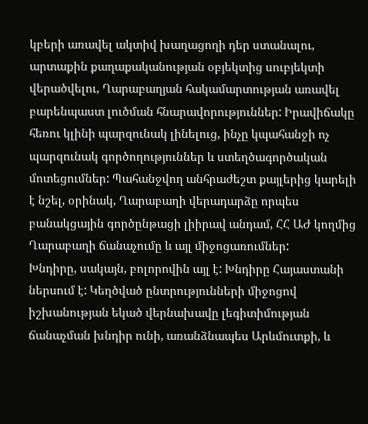կբերի առավել ակտիվ խաղացողի դեր ստանալու, արտաքին քաղաքականության օբյեկտից սուբյեկտի վերածվելու, Ղարաբաղյան հակամարտության առավել բարենպաստ լուծման հնարավորություններ: Իրավիճակը հեռու կլինի պարզունակ լինելուց, ինչը կպահանջի ոչ պարզունակ գործողություններ և ստեղծագործական մոտեցումներ: Պահանջվող անհրաժեշտ քայլերից կարելի է նշել, օրինակ, Ղարաբաղի վերադարձը որպես բանակցային գործընթացի լիիրավ անդամ, ՀՀ ԱԺ կողմից Ղարաբաղի ճանաչումը և այլ միջոցառումներ:
Խնդիրը, սակայն, բոլորովին այլ է: Խնդիրը Հայաստանի ներսում է: Կեղծված ընտրությունների միջոցով իշխանության եկած վերնախավը լեգիտիմության ճանաչման խնդիր ունի, առանձնապես Արևմուտքի, և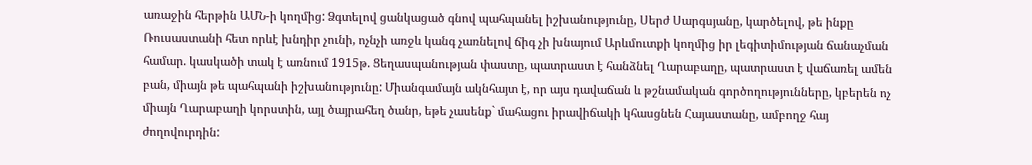առաջին հերթին ԱՄՆ-ի կողմից: Ձգտելով ցանկացած գնով պահպանել իշխանությունը, Սերժ Սարգսյանը, կարծելով, թե ինքը Ռուսաստանի հետ որևէ խնդիր չունի, ոչնչի առջև կանգ չառնելով ճիգ չի խնայում Արևմուտքի կողմից իր լեգիտիմության ճանաչման համար. կասկածի տակ է առնում 1915թ. Ցեղասպանության փաստը, պատրաստ է հանձնել Ղարաբաղը, պատրաստ է վաճառել ամեն բան, միայն թե պահպանի իշխանությունը: Միանգամայն ակնհայտ է, որ այս դավաճան և թշնամական գործողությունները, կբերեն ոչ միայն Ղարաբաղի կորստին, այլ ծայրահեղ ծանր, եթե չասենք` մահացու իրավիճակի կհասցնեն Հայաստանը, ամբողջ հայ ժողովուրդին: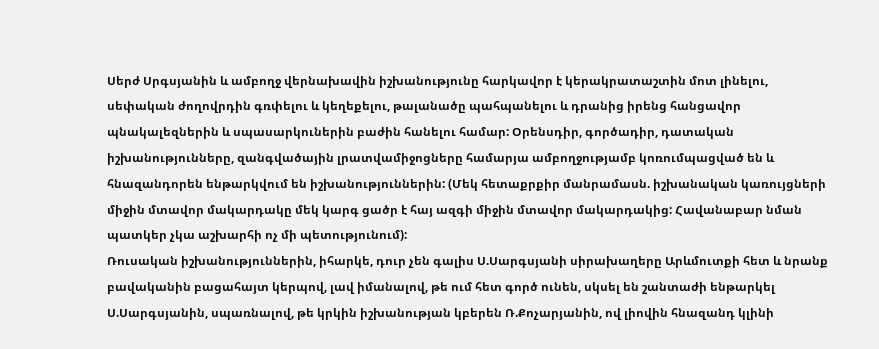Սերժ Սրգսյանին և ամբողջ վերնախավին իշխանությունը հարկավոր է կերակրատաշտին մոտ լինելու, սեփական ժողովրդին գռփելու և կեղեքելու, թալանածը պահպանելու և դրանից իրենց հանցավոր պնակալեզներին և սպասարկուներին բաժին հանելու համար: Օրենսդիր, գործադիր, դատական իշխանությունները, զանգվածային լրատվամիջոցները համարյա ամբողջությամբ կոռումպացված են և հնազանդորեն ենթարկվում են իշխանություններին: (Մեկ հետաքրքիր մանրամասն. իշխանական կառույցների միջին մտավոր մակարդակը մեկ կարգ ցածր է հայ ազգի միջին մտավոր մակարդակից: Հավանաբար նման պատկեր չկա աշխարհի ոչ մի պետությունում):
Ռուսական իշխանություններին, իհարկե, դուր չեն գալիս Ս.Սարգսյանի սիրախաղերը Արևմուտքի հետ և նրանք բավականին բացահայտ կերպով, լավ իմանալով, թե ում հետ գործ ունեն, սկսել են շանտաժի ենթարկել Ս.Սարգսյանին, սպառնալով, թե կրկին իշխանության կբերեն Ռ.Քոչարյանին, ով լիովին հնազանդ կլինի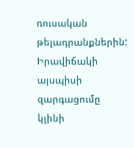ռուսական թելադրանքներին: Իրավիճակի այսպիսի զարգացումը կլինի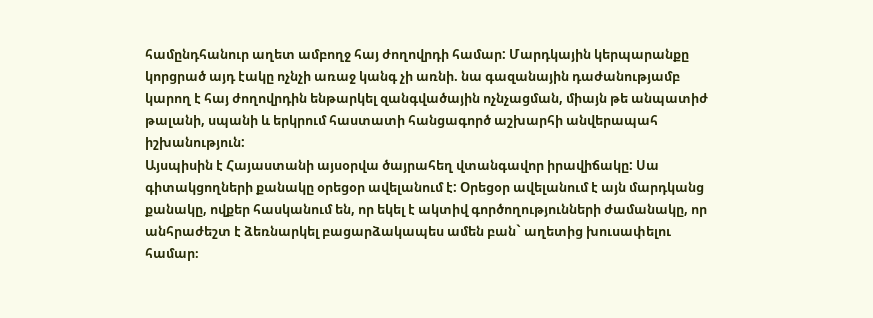համընդհանուր աղետ ամբողջ հայ ժողովրդի համար: Մարդկային կերպարանքը կորցրած այդ էակը ոչնչի առաջ կանգ չի առնի. նա գազանային դաժանությամբ կարող է հայ ժողովրդին ենթարկել զանգվածային ոչնչացման, միայն թե անպատիժ թալանի, սպանի և երկրում հաստատի հանցագործ աշխարհի անվերապահ իշխանություն:
Այսպիսին է Հայաստանի այսօրվա ծայրահեղ վտանգավոր իրավիճակը: Սա գիտակցողների քանակը օրեցօր ավելանում է: Օրեցօր ավելանում է այն մարդկանց քանակը, ովքեր հասկանում են, որ եկել է ակտիվ գործողությունների ժամանակը, որ անհրաժեշտ է ձեռնարկել բացարձակապես ամեն բան` աղետից խուսափելու համար։